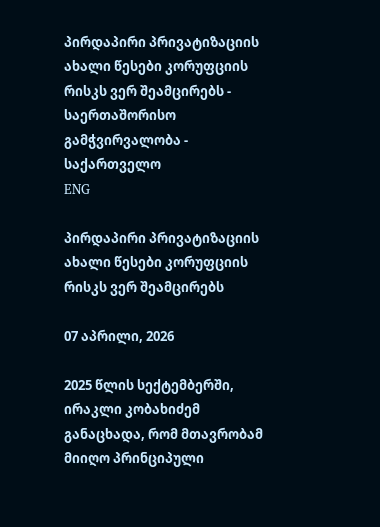პირდაპირი პრივატიზაციის ახალი წესები კორუფციის რისკს ვერ შეამცირებს - საერთაშორისო გამჭვირვალობა - საქართველო
ENG

პირდაპირი პრივატიზაციის ახალი წესები კორუფციის რისკს ვერ შეამცირებს

07 აპრილი, 2026

2025 წლის სექტემბერში, ირაკლი კობახიძემ განაცხადა, რომ მთავრობამ მიიღო პრინციპული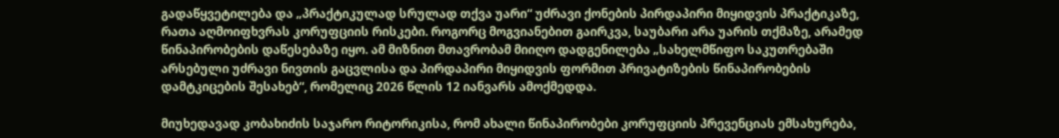გადაწყვეტილება და „პრაქტიკულად სრულად თქვა უარი“ უძრავი ქონების პირდაპირი მიყიდვის პრაქტიკაზე, რათა აღმოიფხვრას კორუფციის რისკები. როგორც მოგვიანებით გაირკვა, საუბარი არა უარის თქმაზე, არამედ წინაპირობების დაწესებაზე იყო. ამ მიზნით მთავრობამ მიიღო დადგენილება „სახელმწიფო საკუთრებაში არსებული უძრავი ნივთის გაცვლისა და პირდაპირი მიყიდვის ფორმით პრივატიზების წინაპირობების დამტკიცების შესახებ“, რომელიც 2026 წლის 12 იანვარს ამოქმედდა.

მიუხედავად კობახიძის საჯარო რიტორიკისა, რომ ახალი წინაპირობები კორუფციის პრევენციას ემსახურება,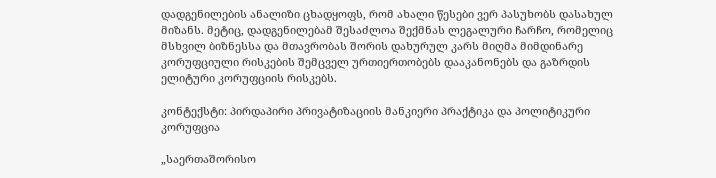დადგენილების ანალიზი ცხადყოფს, რომ ახალი წესები ვერ პასუხობს დასახულ მიზანს. მეტიც, დადგენილებამ შესაძლოა შექმნას ლეგალური ჩარჩო, რომელიც მსხვილ ბიზნესსა და მთავრობას შორის დახურულ კარს მიღმა მიმდინარე კორუფციული რისკების შემცველ ურთიერთობებს დააკანონებს და გაზრდის ელიტური კორუფციის რისკებს.

კონტექსტი: პირდაპირი პრივატიზაციის მანკიერი პრაქტიკა და პოლიტიკური კორუფცია

„საერთაშორისო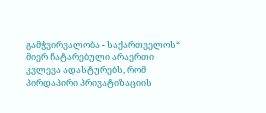გამჭვირვალობა - საქართველოს“ მიერ ჩატარებული არაერთი კვლევა ადასტურებს, რომ პირდაპირი პრივატიზაციის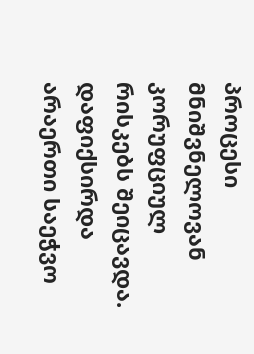პროცესი მნიშვნელოვან კორუფციულ რისკებს შეიცავდა. დაფიქსირდა არაერთი საეჭვო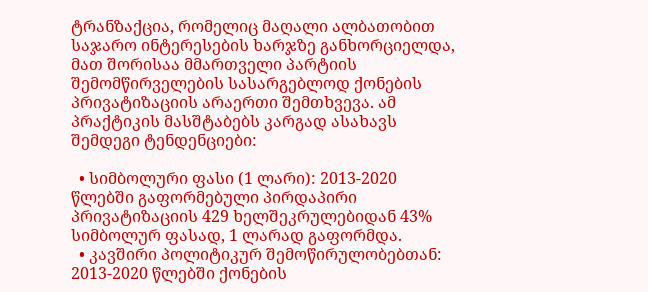ტრანზაქცია, რომელიც მაღალი ალბათობით საჯარო ინტერესების ხარჯზე განხორციელდა, მათ შორისაა მმართველი პარტიის შემომწირველების სასარგებლოდ ქონების პრივატიზაციის არაერთი შემთხვევა. ამ პრაქტიკის მასშტაბებს კარგად ასახავს შემდეგი ტენდენციები:

  • სიმბოლური ფასი (1 ლარი): 2013-2020 წლებში გაფორმებული პირდაპირი პრივატიზაციის 429 ხელშეკრულებიდან 43% სიმბოლურ ფასად, 1 ლარად გაფორმდა.
  • კავშირი პოლიტიკურ შემოწირულობებთან: 2013-2020 წლებში ქონების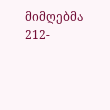მიმღებმა 212-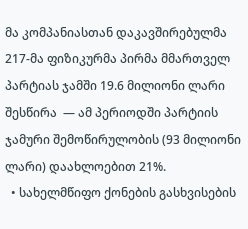მა კომპანიასთან დაკავშირებულმა 217-მა ფიზიკურმა პირმა მმართველ პარტიას ჯამში 19.6 მილიონი ლარი შესწირა  — ამ პერიოდში პარტიის ჯამური შემოწირულობის (93 მილიონი ლარი) დაახლოებით 21%.
  • სახელმწიფო ქონების გასხვისების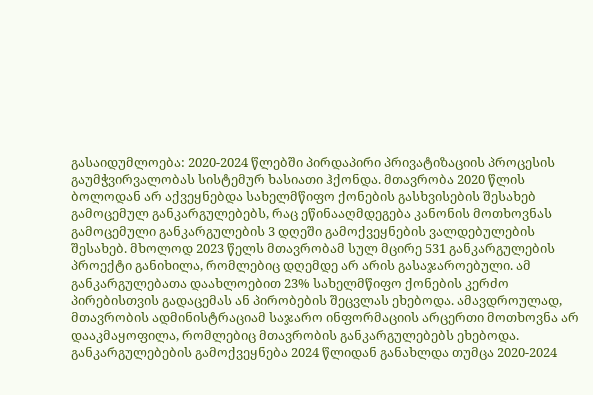გასაიდუმლოება: 2020-2024 წლებში პირდაპირი პრივატიზაციის პროცესის გაუმჭვირვალობას სისტემურ ხასიათი ჰქონდა. მთავრობა 2020 წლის ბოლოდან არ აქვეყნებდა სახელმწიფო ქონების გასხვისების შესახებ გამოცემულ განკარგულებებს, რაც ეწინააღმდეგება კანონის მოთხოვნას გამოცემული განკარგულების 3 დღეში გამოქვეყნების ვალდებულების შესახებ. მხოლოდ 2023 წელს მთავრობამ სულ მცირე 531 განკარგულების პროექტი განიხილა, რომლებიც დღემდე არ არის გასაჯაროებული. ამ განკარგულებათა დაახლოებით 23% სახელმწიფო ქონების კერძო პირებისთვის გადაცემას ან პირობების შეცვლას ეხებოდა. ამავდროულად, მთავრობის ადმინისტრაციამ საჯარო ინფორმაციის არცერთი მოთხოვნა არ დააკმაყოფილა, რომლებიც მთავრობის განკარგულებებს ეხებოდა. განკარგულებების გამოქვეყნება 2024 წლიდან განახლდა თუმცა 2020-2024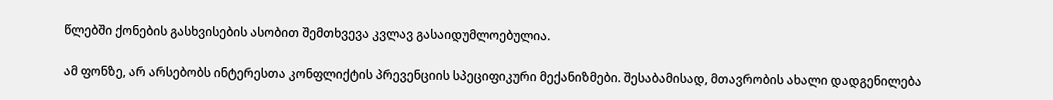წლებში ქონების გასხვისების ასობით შემთხვევა კვლავ გასაიდუმლოებულია.

ამ ფონზე, არ არსებობს ინტერესთა კონფლიქტის პრევენციის სპეციფიკური მექანიზმები. შესაბამისად, მთავრობის ახალი დადგენილება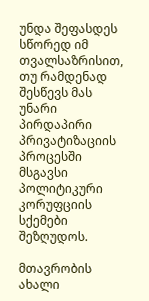უნდა შეფასდეს სწორედ იმ თვალსაზრისით, თუ რამდენად შესწევს მას უნარი პირდაპირი პრივატიზაციის პროცესში მსგავსი პოლიტიკური კორუფციის სქემები შეზღუდოს.

მთავრობის ახალი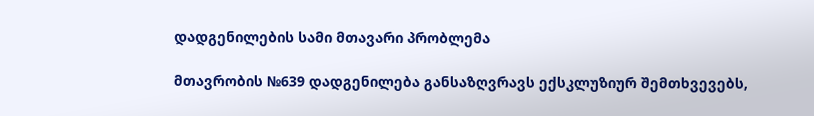დადგენილების სამი მთავარი პრობლემა

მთავრობის №639 დადგენილება განსაზღვრავს ექსკლუზიურ შემთხვევებს,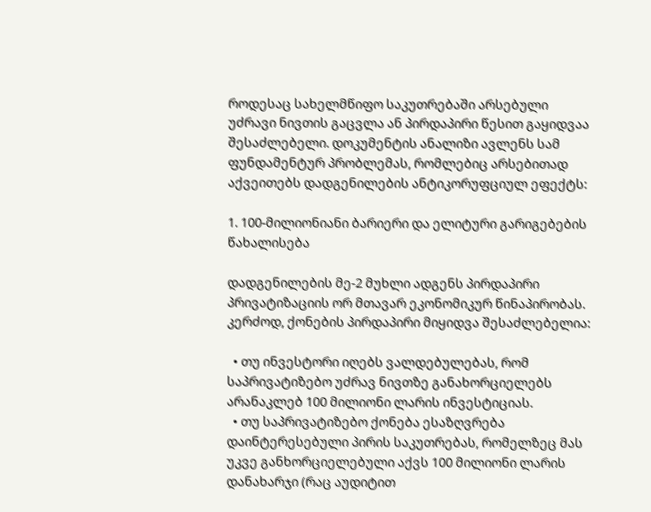როდესაც სახელმწიფო საკუთრებაში არსებული უძრავი ნივთის გაცვლა ან პირდაპირი წესით გაყიდვაა შესაძლებელი. დოკუმენტის ანალიზი ავლენს სამ ფუნდამენტურ პრობლემას, რომლებიც არსებითად აქვეითებს დადგენილების ანტიკორუფციულ ეფექტს:

1. 100-მილიონიანი ბარიერი და ელიტური გარიგებების წახალისება

დადგენილების მე-2 მუხლი ადგენს პირდაპირი პრივატიზაციის ორ მთავარ ეკონომიკურ წინაპირობას. კერძოდ, ქონების პირდაპირი მიყიდვა შესაძლებელია:

  • თუ ინვესტორი იღებს ვალდებულებას, რომ საპრივატიზებო უძრავ ნივთზე განახორციელებს არანაკლებ 100 მილიონი ლარის ინვესტიციას.
  • თუ საპრივატიზებო ქონება ესაზღვრება დაინტერესებული პირის საკუთრებას, რომელზეც მას უკვე განხორციელებული აქვს 100 მილიონი ლარის დანახარჯი (რაც აუდიტით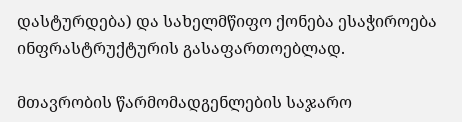დასტურდება) და სახელმწიფო ქონება ესაჭიროება ინფრასტრუქტურის გასაფართოებლად.

მთავრობის წარმომადგენლების საჯარო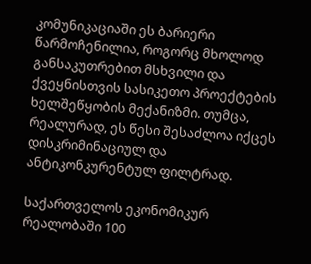კომუნიკაციაში ეს ბარიერი წარმოჩენილია, როგორც მხოლოდ განსაკუთრებით მსხვილი და ქვეყნისთვის სასიკეთო პროექტების ხელშეწყობის მექანიზმი. თუმცა, რეალურად, ეს წესი შესაძლოა იქცეს დისკრიმინაციულ და ანტიკონკურენტულ ფილტრად.

საქართველოს ეკონომიკურ რეალობაში 100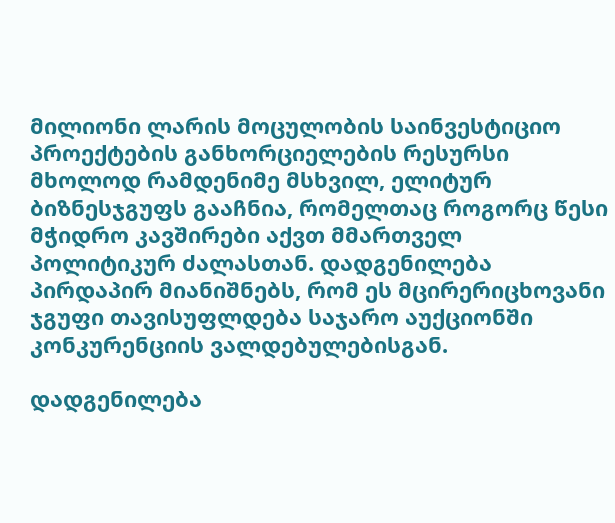მილიონი ლარის მოცულობის საინვესტიციო პროექტების განხორციელების რესურსი მხოლოდ რამდენიმე მსხვილ, ელიტურ ბიზნესჯგუფს გააჩნია, რომელთაც როგორც წესი მჭიდრო კავშირები აქვთ მმართველ პოლიტიკურ ძალასთან. დადგენილება პირდაპირ მიანიშნებს, რომ ეს მცირერიცხოვანი ჯგუფი თავისუფლდება საჯარო აუქციონში კონკურენციის ვალდებულებისგან.

დადგენილება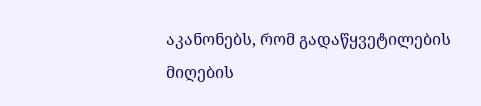აკანონებს, რომ გადაწყვეტილების მიღების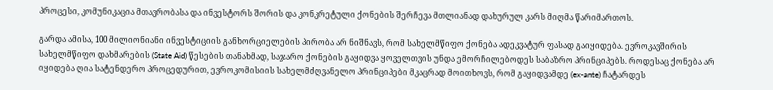პროცესი, კომუნიკაცია მთავრობასა და ინვესტორს შორის და კონკრეტული ქონების შერჩევა მთლიანად დახურულ კარს მიღმა წარიმართოს.

გარდა ამისა, 100 მილიონიანი ინვესტიციის განხორციელების პირობა არ ნიშნავს, რომ სახელმწიფო ქონება ადეკვატურ ფასად გაიყიდება. ევროკავშირის სახელმწიფო დახმარების (State Aid) წესების თანახმად, საჯარო ქონების გაყიდვა ყოველთვის უნდა ემორჩილებოდეს საბაზრო პრინციპებს. როდესაც ქონება არ იყიდება ღია სატენდერო პროცედურით, ევროკომისიის სახელმძღვანელო პრინციპები მკაცრად მოითხოვს, რომ გაყიდვამდე (ex-ante) ჩატარდეს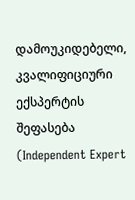დამოუკიდებელი, კვალიფიციური ექსპერტის შეფასება (Independent Expert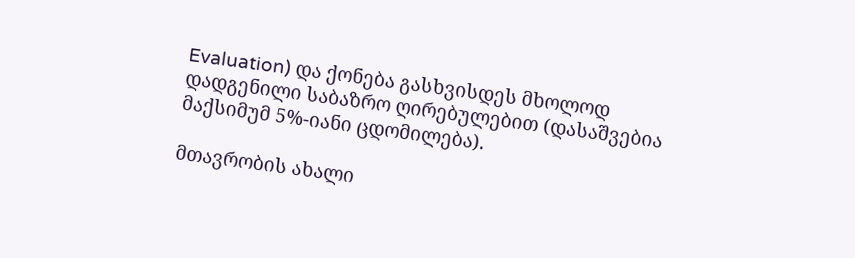Evaluation) და ქონება გასხვისდეს მხოლოდ დადგენილი საბაზრო ღირებულებით (დასაშვებია მაქსიმუმ 5%-იანი ცდომილება).

მთავრობის ახალი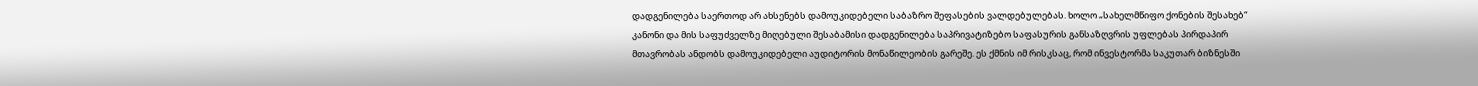დადგენილება საერთოდ არ ახსენებს დამოუკიდებელი საბაზრო შეფასების ვალდებულებას. ხოლო „სახელმწიფო ქონების შესახებ“ კანონი და მის საფუძველზე მიღებული შესაბამისი დადგენილება საპრივატიზებო საფასურის განსაზღვრის უფლებას პირდაპირ მთავრობას ანდობს დამოუკიდებელი აუდიტორის მონაწილეობის გარეშე. ეს ქმნის იმ რისკსაც, რომ ინვესტორმა საკუთარ ბიზნესში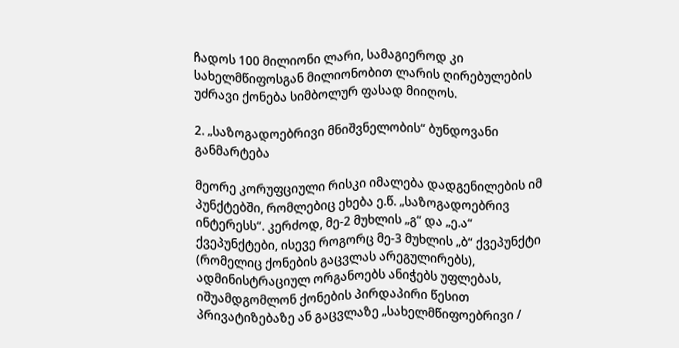ჩადოს 100 მილიონი ლარი, სამაგიეროდ კი სახელმწიფოსგან მილიონობით ლარის ღირებულების უძრავი ქონება სიმბოლურ ფასად მიიღოს.

2. „საზოგადოებრივი მნიშვნელობის“ ბუნდოვანი განმარტება

მეორე კორუფციული რისკი იმალება დადგენილების იმ პუნქტებში, რომლებიც ეხება ე.წ. „საზოგადოებრივ ინტერესს“. კერძოდ, მე-2 მუხლის „გ“ და „ე.ა“ ქვეპუნქტები, ისევე როგორც მე-3 მუხლის „ბ“ ქვეპუნქტი (რომელიც ქონების გაცვლას არეგულირებს), ადმინისტრაციულ ორგანოებს ანიჭებს უფლებას, იშუამდგომლონ ქონების პირდაპირი წესით პრივატიზებაზე ან გაცვლაზე „სახელმწიფოებრივი /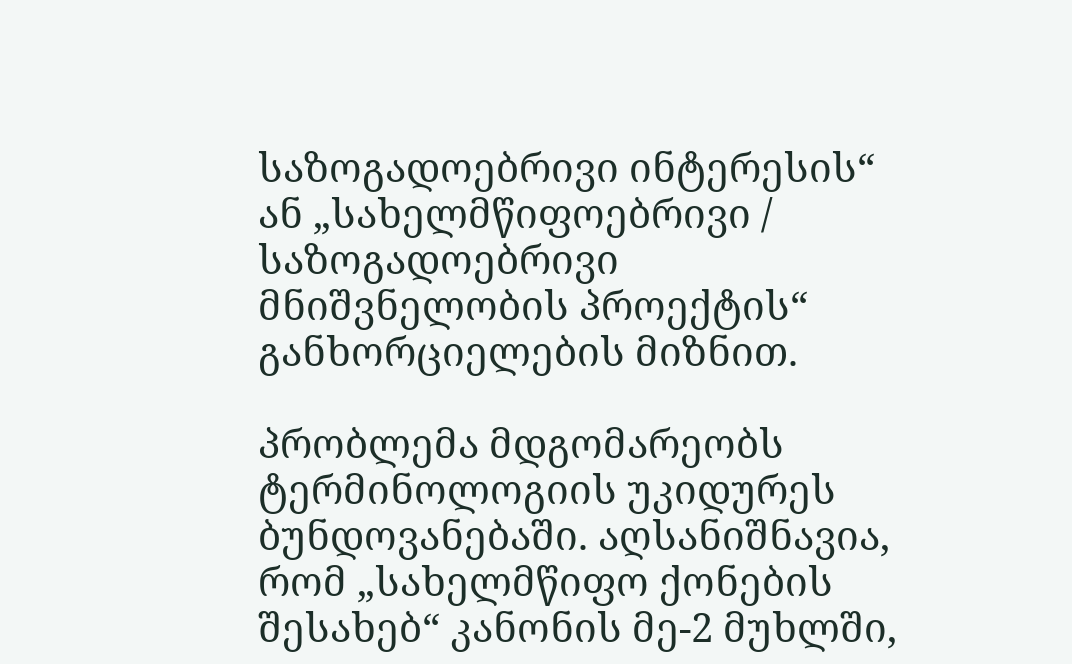საზოგადოებრივი ინტერესის“ ან „სახელმწიფოებრივი / საზოგადოებრივი მნიშვნელობის პროექტის“ განხორციელების მიზნით.

პრობლემა მდგომარეობს ტერმინოლოგიის უკიდურეს ბუნდოვანებაში. აღსანიშნავია, რომ „სახელმწიფო ქონების შესახებ“ კანონის მე-2 მუხლში,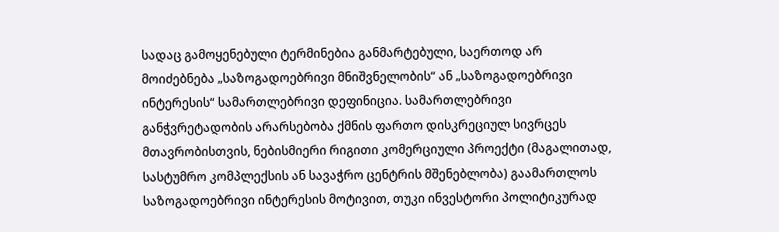სადაც გამოყენებული ტერმინებია განმარტებული, საერთოდ არ მოიძებნება „საზოგადოებრივი მნიშვნელობის“ ან „საზოგადოებრივი ინტერესის“ სამართლებრივი დეფინიცია. სამართლებრივი განჭვრეტადობის არარსებობა ქმნის ფართო დისკრეციულ სივრცეს მთავრობისთვის, ნებისმიერი რიგითი კომერციული პროექტი (მაგალითად, სასტუმრო კომპლექსის ან სავაჭრო ცენტრის მშენებლობა) გაამართლოს საზოგადოებრივი ინტერესის მოტივით, თუკი ინვესტორი პოლიტიკურად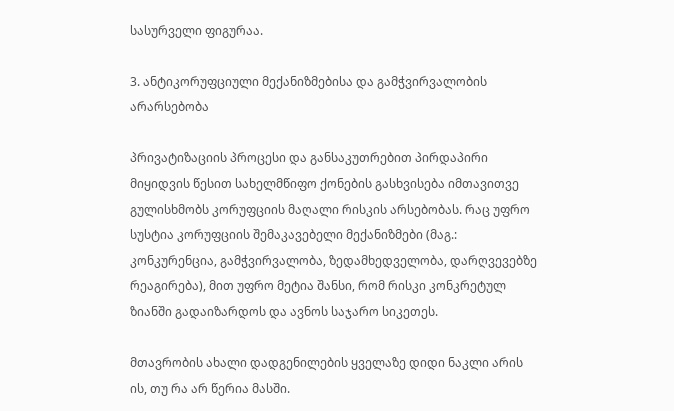სასურველი ფიგურაა.

3. ანტიკორუფციული მექანიზმებისა და გამჭვირვალობის არარსებობა

პრივატიზაციის პროცესი და განსაკუთრებით პირდაპირი მიყიდვის წესით სახელმწიფო ქონების გასხვისება იმთავითვე გულისხმობს კორუფციის მაღალი რისკის არსებობას. რაც უფრო სუსტია კორუფციის შემაკავებელი მექანიზმები (მაგ.: კონკურენცია, გამჭვირვალობა, ზედამხედველობა, დარღვევებზე რეაგირება), მით უფრო მეტია შანსი, რომ რისკი კონკრეტულ ზიანში გადაიზარდოს და ავნოს საჯარო სიკეთეს.

მთავრობის ახალი დადგენილების ყველაზე დიდი ნაკლი არის ის, თუ რა არ წერია მასში.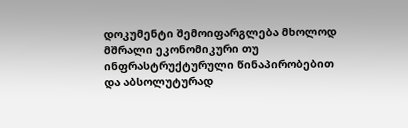დოკუმენტი შემოიფარგლება მხოლოდ მშრალი ეკონომიკური თუ ინფრასტრუქტურული წინაპირობებით და აბსოლუტურად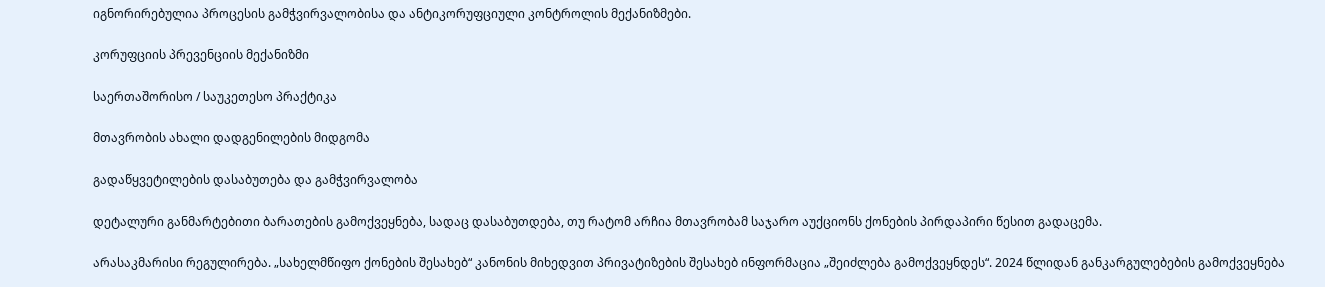იგნორირებულია პროცესის გამჭვირვალობისა და ანტიკორუფციული კონტროლის მექანიზმები.

კორუფციის პრევენციის მექანიზმი

საერთაშორისო / საუკეთესო პრაქტიკა

მთავრობის ახალი დადგენილების მიდგომა

გადაწყვეტილების დასაბუთება და გამჭვირვალობა

დეტალური განმარტებითი ბარათების გამოქვეყნება, სადაც დასაბუთდება, თუ რატომ არჩია მთავრობამ საჯარო აუქციონს ქონების პირდაპირი წესით გადაცემა.

არასაკმარისი რეგულირება. „სახელმწიფო ქონების შესახებ“ კანონის მიხედვით პრივატიზების შესახებ ინფორმაცია „შეიძლება გამოქვეყნდეს“. 2024 წლიდან განკარგულებების გამოქვეყნება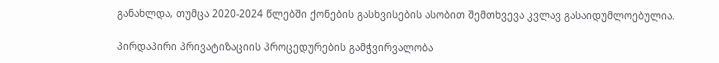განახლდა, თუმცა 2020-2024 წლებში ქონების გასხვისების ასობით შემთხვევა კვლავ გასაიდუმლოებულია.

პირდაპირი პრივატიზაციის პროცედურების გამჭვირვალობა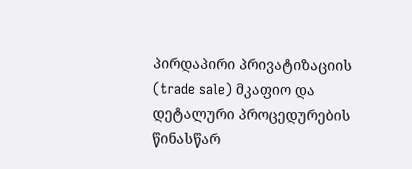პირდაპირი პრივატიზაციის (trade sale) მკაფიო და დეტალური პროცედურების წინასწარ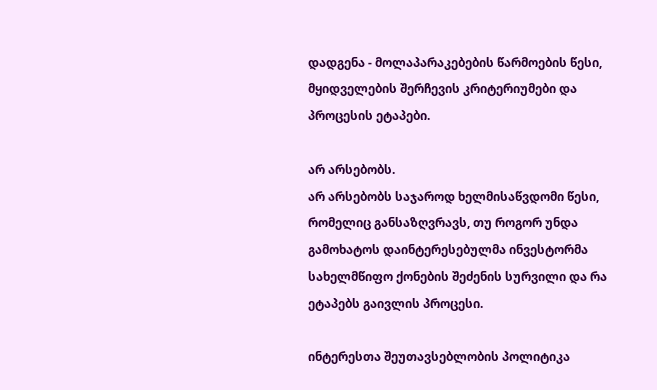დადგენა - მოლაპარაკებების წარმოების წესი, მყიდველების შერჩევის კრიტერიუმები და პროცესის ეტაპები.

არ არსებობს.
არ არსებობს საჯაროდ ხელმისაწვდომი წესი, რომელიც განსაზღვრავს, თუ როგორ უნდა გამოხატოს დაინტერესებულმა ინვესტორმა სახელმწიფო ქონების შეძენის სურვილი და რა ეტაპებს გაივლის პროცესი.

ინტერესთა შეუთავსებლობის პოლიტიკა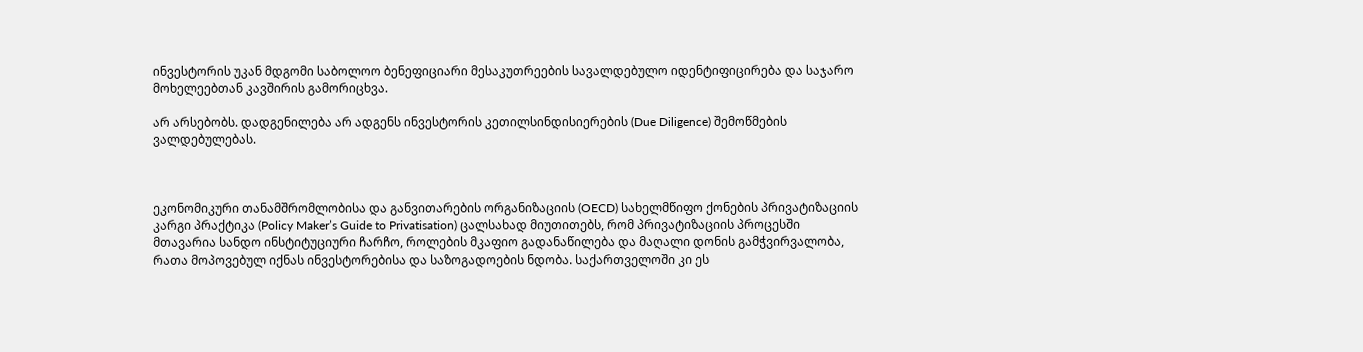ინვესტორის უკან მდგომი საბოლოო ბენეფიციარი მესაკუთრეების სავალდებულო იდენტიფიცირება და საჯარო მოხელეებთან კავშირის გამორიცხვა.

არ არსებობს. დადგენილება არ ადგენს ინვესტორის კეთილსინდისიერების (Due Diligence) შემოწმების ვალდებულებას.



ეკონომიკური თანამშრომლობისა და განვითარების ორგანიზაციის (OECD) სახელმწიფო ქონების პრივატიზაციის კარგი პრაქტიკა (Policy Maker’s Guide to Privatisation) ცალსახად მიუთითებს, რომ პრივატიზაციის პროცესში მთავარია სანდო ინსტიტუციური ჩარჩო, როლების მკაფიო გადანაწილება და მაღალი დონის გამჭვირვალობა, რათა მოპოვებულ იქნას ინვესტორებისა და საზოგადოების ნდობა. საქართველოში კი ეს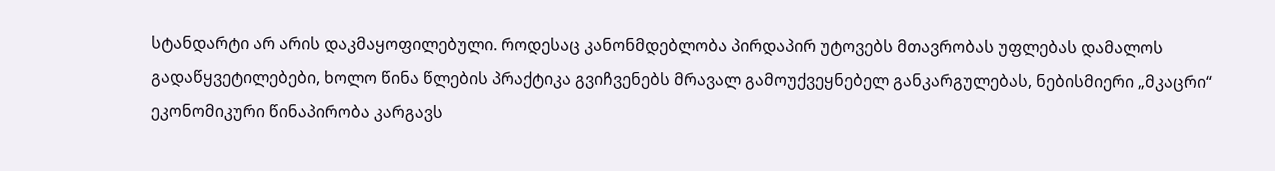სტანდარტი არ არის დაკმაყოფილებული. როდესაც კანონმდებლობა პირდაპირ უტოვებს მთავრობას უფლებას დამალოს გადაწყვეტილებები, ხოლო წინა წლების პრაქტიკა გვიჩვენებს მრავალ გამოუქვეყნებელ განკარგულებას, ნებისმიერი „მკაცრი“ ეკონომიკური წინაპირობა კარგავს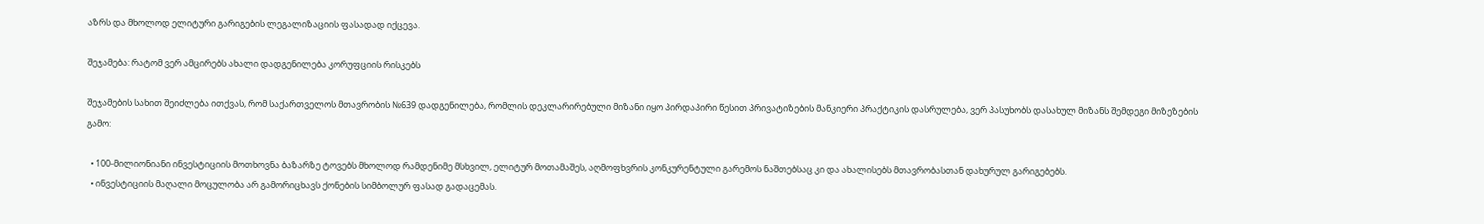აზრს და მხოლოდ ელიტური გარიგების ლეგალიზაციის ფასადად იქცევა.

შეჯამება: რატომ ვერ ამცირებს ახალი დადგენილება კორუფციის რისკებს

შეჯამების სახით შეიძლება ითქვას, რომ საქართველოს მთავრობის №639 დადგენილება, რომლის დეკლარირებული მიზანი იყო პირდაპირი წესით პრივატიზების მანკიერი პრაქტიკის დასრულება, ვერ პასუხობს დასახულ მიზანს შემდეგი მიზეზების გამო:

  • 100-მილიონიანი ინვესტიციის მოთხოვნა ბაზარზე ტოვებს მხოლოდ რამდენიმე მსხვილ, ელიტურ მოთამაშეს, აღმოფხვრის კონკურენტული გარემოს ნაშთებსაც კი და ახალისებს მთავრობასთან დახურულ გარიგებებს.
  • ინვესტიციის მაღალი მოცულობა არ გამორიცხავს ქონების სიმბოლურ ფასად გადაცემას.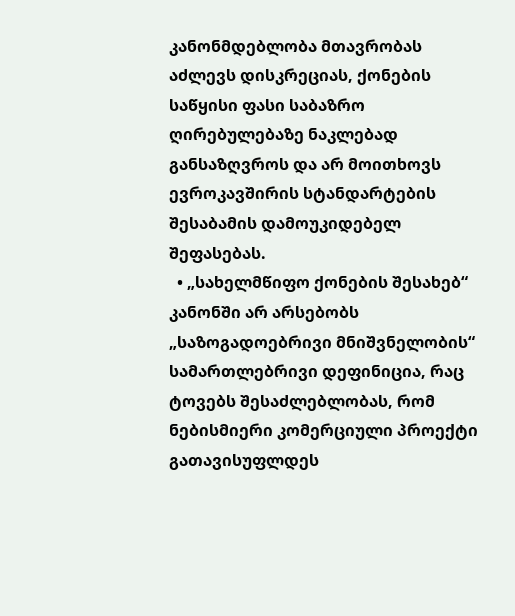კანონმდებლობა მთავრობას აძლევს დისკრეციას, ქონების საწყისი ფასი საბაზრო ღირებულებაზე ნაკლებად განსაზღვროს და არ მოითხოვს ევროკავშირის სტანდარტების შესაბამის დამოუკიდებელ შეფასებას.
  • „სახელმწიფო ქონების შესახებ“ კანონში არ არსებობს „საზოგადოებრივი მნიშვნელობის“ სამართლებრივი დეფინიცია, რაც ტოვებს შესაძლებლობას, რომ ნებისმიერი კომერციული პროექტი გათავისუფლდეს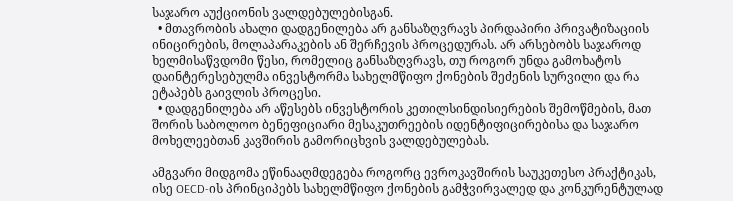საჯარო აუქციონის ვალდებულებისგან.
  • მთავრობის ახალი დადგენილება არ განსაზღვრავს პირდაპირი პრივატიზაციის ინიცირების, მოლაპარაკების ან შერჩევის პროცედურას. არ არსებობს საჯაროდ ხელმისაწვდომი წესი, რომელიც განსაზღვრავს, თუ როგორ უნდა გამოხატოს დაინტერესებულმა ინვესტორმა სახელმწიფო ქონების შეძენის სურვილი და რა ეტაპებს გაივლის პროცესი.
  • დადგენილება არ აწესებს ინვესტორის კეთილსინდისიერების შემოწმების, მათ შორის საბოლოო ბენეფიციარი მესაკუთრეების იდენტიფიცირებისა და საჯარო მოხელეებთან კავშირის გამორიცხვის ვალდებულებას.

ამგვარი მიდგომა ეწინააღმდეგება როგორც ევროკავშირის საუკეთესო პრაქტიკას, ისე OECD-ის პრინციპებს სახელმწიფო ქონების გამჭვირვალედ და კონკურენტულად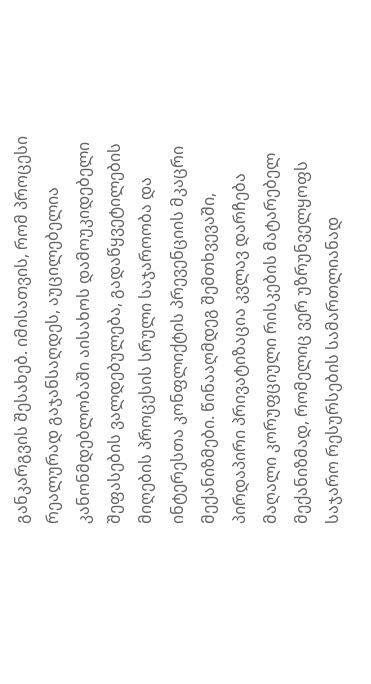განკარგვის შესახებ. იმისათვის, რომ პროცესი რეალურად გაჯანსაღდეს, აუცილებელია კანონმდებლობაში აისახოს დამოუკიდებელი შეფასების ვალდებულება, გადაწყვეტილების მიღების პროცესის სრული საჯაროობა და ინტერესთა კონფლიქტის პრევენციის მკაცრი მექანიზმები. წინააღმდეგ შემთხვევაში, პირდაპირი პრივატიზაცია კვლავ დარჩება მაღალი კორუფციული რისკების მატარებელ მექანიზმად, რომელიც ვერ უზრუნველყოფს საჯარო რესურსების სამართლიანად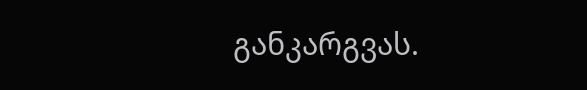განკარგვას.